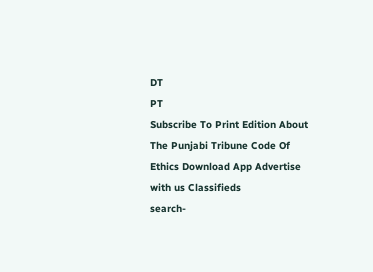DT
PT
Subscribe To Print Edition About The Punjabi Tribune Code Of Ethics Download App Advertise with us Classifieds
search-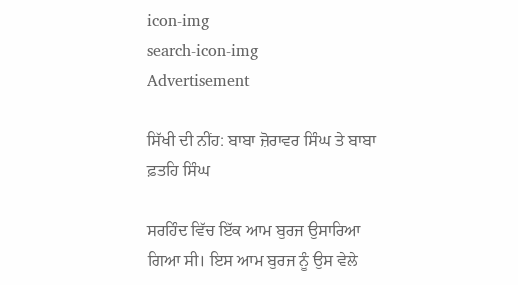icon-img
search-icon-img
Advertisement

ਸਿੱਖੀ ਦੀ ਨੀਂਹ: ਬਾਬਾ ਜ਼ੋਰਾਵਰ ਸਿੰਘ ਤੇ ਬਾਬਾ ਫ਼ਤਹਿ ਸਿੰਘ

ਸਰਹਿੰਦ ਵਿੱਚ ਇੱਕ ਆਮ ਬੁਰਜ ਉਸਾਰਿਆ ਗਿਆ ਸੀ। ਇਸ ਆਮ ਬੁਰਜ ਨੂੰ ਉਸ ਵੇਲੇ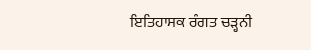ਇਤਿਹਾਸਕ ਰੰਗਤ ਚੜ੍ਹਨੀ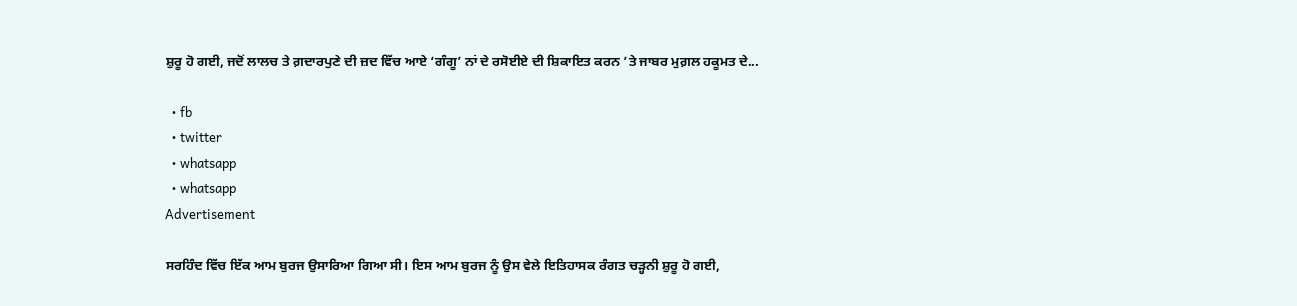ਸ਼ੁਰੂ ਹੋ ਗਈ, ਜਦੋਂ ਲਾਲਚ ਤੇ ਗ਼ਦਾਰਪੁਣੇ ਦੀ ਜ਼ਦ ਵਿੱਚ ਆਏ ‘ਗੰਗੂ’ ਨਾਂ ਦੇ ਰਸੋਈਏ ਦੀ ਸ਼ਿਕਾਇਤ ਕਰਨ ’ਤੇ ਜਾਬਰ ਮੁਗ਼ਲ ਹਕੂਮਤ ਦੇ...

  • fb
  • twitter
  • whatsapp
  • whatsapp
Advertisement

ਸਰਹਿੰਦ ਵਿੱਚ ਇੱਕ ਆਮ ਬੁਰਜ ਉਸਾਰਿਆ ਗਿਆ ਸੀ। ਇਸ ਆਮ ਬੁਰਜ ਨੂੰ ਉਸ ਵੇਲੇ ਇਤਿਹਾਸਕ ਰੰਗਤ ਚੜ੍ਹਨੀ ਸ਼ੁਰੂ ਹੋ ਗਈ,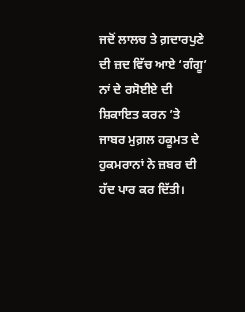ਜਦੋਂ ਲਾਲਚ ਤੇ ਗ਼ਦਾਰਪੁਣੇ ਦੀ ਜ਼ਦ ਵਿੱਚ ਆਏ ‘ਗੰਗੂ’ ਨਾਂ ਦੇ ਰਸੋਈਏ ਦੀ ਸ਼ਿਕਾਇਤ ਕਰਨ ’ਤੇ ਜਾਬਰ ਮੁਗ਼ਲ ਹਕੂਮਤ ਦੇ ਹੁਕਮਰਾਨਾਂ ਨੇ ਜ਼ਬਰ ਦੀ ਹੱਦ ਪਾਰ ਕਰ ਦਿੱਤੀ।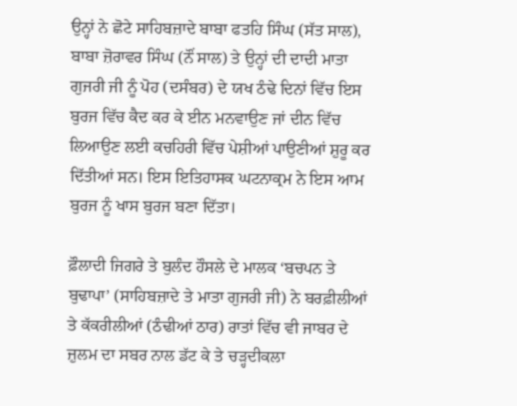ਉਨ੍ਹਾਂ ਨੇ ਛੋਟੇ ਸਾਹਿਬਜ਼ਾਦੇ ਬਾਬਾ ਫਤਹਿ ਸਿੰਘ (ਸੱਤ ਸਾਲ), ਬਾਬਾ ਜ਼ੋਰਾਵਰ ਸਿੰਘ (ਨੌਂ ਸਾਲ) ਤੇ ਉਨ੍ਹਾਂ ਦੀ ਦਾਦੀ ਮਾਤਾ ਗੁਜਰੀ ਜੀ ਨੂੰ ਪੋਹ (ਦਸੰਬਰ) ਦੇ ਯਖ ਠੰਢੇ ਦਿਨਾਂ ਵਿੱਚ ਇਸ ਬੁਰਜ ਵਿੱਚ ਕੈਦ ਕਰ ਕੇ ਈਨ ਮਨਵਾਉਣ ਜਾਂ ਦੀਨ ਵਿੱਚ ਲਿਆਉਣ ਲਈ ਕਚਹਿਰੀ ਵਿੱਚ ਪੇਸ਼ੀਆਂ ਪਾਉਣੀਆਂ ਸ਼ੁਰੂ ਕਰ ਦਿੱਤੀਆਂ ਸਨ। ਇਸ ਇਤਿਹਾਸਕ ਘਟਨਾਕ੍ਰਮ ਨੇ ਇਸ ਆਮ ਬੁਰਜ ਨੂੰ ਖਾਸ ਬੁਰਜ ਬਣਾ ਦਿੱਤਾ।

ਫ਼ੌਲਾਦੀ ਜਿਗਰੇ ਤੇ ਬੁਲੰਦ ਹੌਸਲੇ ਦੇ ਮਾਲਕ ‘ਬਚਪਨ ਤੇ ਬੁਢਾਪਾ’ (ਸਾਹਿਬਜ਼ਾਦੇ ਤੇ ਮਾਤਾ ਗੁਜਰੀ ਜੀ) ਨੇ ਬਰਫ਼ੀਲੀਆਂ ਤੇ ਕੱਕਰੀਲੀਆਂ (ਠੰਢੀਆਂ ਠਾਰ) ਰਾਤਾਂ ਵਿੱਚ ਵੀ ਜਾਬਰ ਦੇ ਜ਼ੁਲਮ ਦਾ ਸਬਰ ਨਾਲ ਡੱਟ ਕੇ ਤੇ ਚੜ੍ਹਦੀਕਲਾ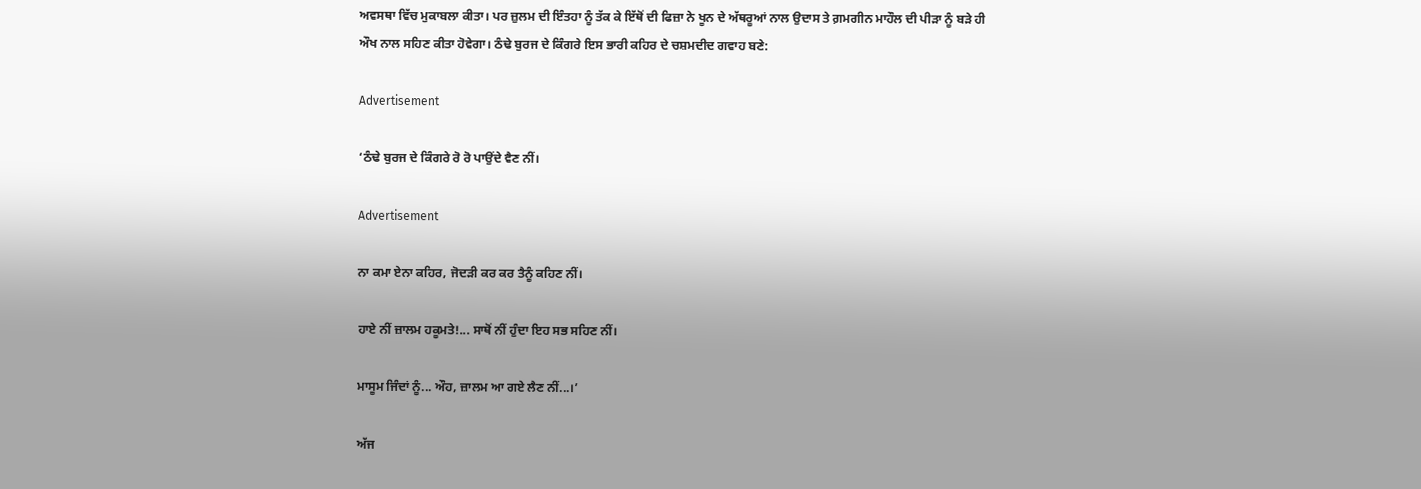ਅਵਸਥਾ ਵਿੱਚ ਮੁਕਾਬਲਾ ਕੀਤਾ। ਪਰ ਜ਼ੁਲਮ ਦੀ ਇੰਤਹਾ ਨੂੰ ਤੱਕ ਕੇ ਇੱਥੋਂ ਦੀ ਫਿਜ਼ਾ ਨੇ ਖੂਨ ਦੇ ਅੱਥਰੂਆਂ ਨਾਲ ਉਦਾਸ ਤੇ ਗ਼ਮਗੀਨ ਮਾਹੌਲ ਦੀ ਪੀੜਾ ਨੂੰ ਬੜੇ ਹੀ ਔਖ ਨਾਲ ਸਹਿਣ ਕੀਤਾ ਹੋਵੇਗਾ। ਠੰਢੇ ਬੁਰਜ ਦੇ ਕਿੰਗਰੇ ਇਸ ਭਾਰੀ ਕਹਿਰ ਦੇ ਚਸ਼ਮਦੀਦ ਗਵਾਹ ਬਣੇ:

Advertisement

‘ਠੰਢੇ ਬੁਰਜ ਦੇ ਕਿੰਗਰੇ ਰੋ ਰੋ ਪਾਉਂਦੇ ਵੈਣ ਨੀਂ।

Advertisement

ਨਾ ਕਮਾ ਏਨਾ ਕਹਿਰ, ਜੋਦੜੀ ਕਰ ਕਰ ਤੈਨੂੰ ਕਹਿਣ ਨੀਂ।

ਹਾਏ ਨੀਂ ਜ਼ਾਲਮ ਹਕੂਮਤੇ!... ਸਾਥੋਂ ਨੀਂ ਹੁੰਦਾ ਇਹ ਸਭ ਸਹਿਣ ਨੀਂ।

ਮਾਸੂਮ ਜਿੰਦਾਂ ਨੂੰ... ਔਹ, ਜ਼ਾਲਮ ਆ ਗਏ ਲੈਣ ਨੀਂ...।’

ਅੱਜ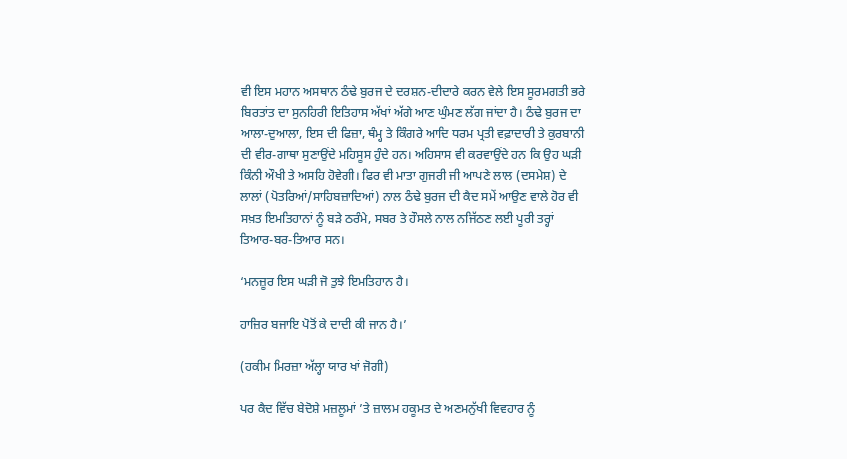ਵੀ ਇਸ ਮਹਾਨ ਅਸਥਾਨ ਠੰਢੇ ਬੁਰਜ ਦੇ ਦਰਸ਼ਨ-ਦੀਦਾਰੇ ਕਰਨ ਵੇਲੇ ਇਸ ਸੂਰਮਗਤੀ ਭਰੇ ਬਿਰਤਾਂਤ ਦਾ ਸੁਨਹਿਰੀ ਇਤਿਹਾਸ ਅੱਖਾਂ ਅੱਗੇ ਆਣ ਘੁੰਮਣ ਲੱਗ ਜਾਂਦਾ ਹੈ। ਠੰਢੇ ਬੁਰਜ ਦਾ ਆਲਾ-ਦੁਆਲਾ, ਇਸ ਦੀ ਫਿਜ਼ਾ, ਥੰਮ੍ਹ ਤੇ ਕਿੰਗਰੇ ਆਦਿ ਧਰਮ ਪ੍ਰਤੀ ਵਫ਼ਾਦਾਰੀ ਤੇ ਕੁਰਬਾਨੀ ਦੀ ਵੀਰ-ਗਾਥਾ ਸੁਣਾਉਂਦੇ ਮਹਿਸੂਸ ਹੁੰਦੇ ਹਨ। ਅਹਿਸਾਸ ਵੀ ਕਰਵਾਉਂਦੇ ਹਨ ਕਿ ਉਹ ਘੜੀ ਕਿੰਨੀ ਔਖੀ ਤੇ ਅਸਹਿ ਹੋਵੇਗੀ। ਫਿਰ ਵੀ ਮਾਤਾ ਗੁਜਰੀ ਜੀ ਆਪਣੇ ਲਾਲ (ਦਸਮੇਸ਼) ਦੇ ਲਾਲਾਂ (ਪੋਤਰਿਆਂ/ਸਾਹਿਬਜ਼ਾਦਿਆਂ) ਨਾਲ ਠੰਢੇ ਬੁਰਜ ਦੀ ਕੈਦ ਸਮੇਂ ਆਉਣ ਵਾਲੇ ਹੋਰ ਵੀ ਸਖ਼ਤ ਇਮਤਿਹਾਨਾਂ ਨੂੰ ਬੜੇ ਠਰੰਮੇ, ਸਬਰ ਤੇ ਹੌਸਲੇ ਨਾਲ ਨਜਿੱਠਣ ਲਈ ਪੂਰੀ ਤਰ੍ਹਾਂ ਤਿਆਰ-ਬਰ-ਤਿਆਰ ਸਨ।

‘ਮਨਜ਼ੂਰ ਇਸ ਘੜੀ ਜੋ ਤੁਝੇ ਇਮਤਿਹਾਨ ਹੈ।

ਹਾਜ਼ਿਰ ਬਜਾਇ ਪੋਤੋਂ ਕੇ ਦਾਦੀ ਕੀ ਜਾਨ ਹੈ।’

(ਹਕੀਮ ਮਿਰਜ਼ਾ ਅੱਲ੍ਹਾ ਯਾਰ ਖਾਂ ਜੋਗੀ)

ਪਰ ਕੈਦ ਵਿੱਚ ਬੇਦੋਸ਼ੇ ਮਜ਼ਲੂਮਾਂ ’ਤੇ ਜ਼ਾਲਮ ਹਕੂਮਤ ਦੇ ਅਣਮਨੁੱਖੀ ਵਿਵਹਾਰ ਨੂੰ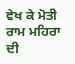ਵੇਖ ਕੇ ਮੋਤੀ ਰਾਮ ਮਹਿਰਾ ਦੀ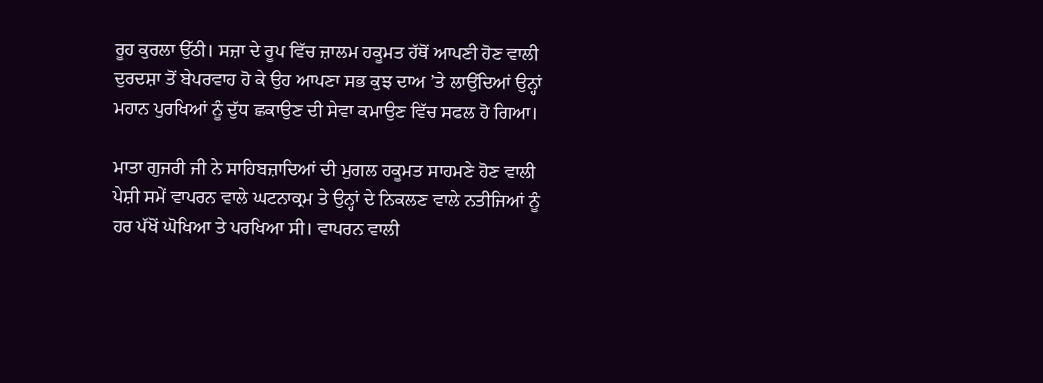ਰੂਹ ਕੁਰਲਾ ਉੱਠੀ। ਸਜ਼ਾ ਦੇ ਰੂਪ ਵਿੱਚ ਜ਼ਾਲਮ ਹਕੂਮਤ ਹੱਥੋਂ ਆਪਣੀ ਹੋਣ ਵਾਲੀ ਦੁਰਦਸ਼ਾ ਤੋਂ ਬੇਪਰਵਾਹ ਹੋ ਕੇ ਉਹ ਆਪਣਾ ਸਭ ਕੁਝ ਦਾਅ ’ਤੇ ਲਾਉਂਦਿਆਂ ਉਨ੍ਹਾਂ ਮਹਾਨ ਪੁਰਖਿਆਂ ਨੂੰ ਦੁੱਧ ਛਕਾਉਣ ਦੀ ਸੇਵਾ ਕਮਾਉਣ ਵਿੱਚ ਸਫਲ ਹੋ ਗਿਆ।

ਮਾਤਾ ਗੁਜਰੀ ਜੀ ਨੇ ਸਾਹਿਬਜ਼ਾਦਿਆਂ ਦੀ ਮੁਗਲ ਹਕੂਮਤ ਸਾਹਮਣੇ ਹੋਣ ਵਾਲੀ ਪੇਸ਼ੀ ਸਮੇਂ ਵਾਪਰਨ ਵਾਲੇ ਘਟਨਾਕ੍ਰਮ ਤੇ ਉਨ੍ਹਾਂ ਦੇ ਨਿਕਲਣ ਵਾਲੇ ਨਤੀਜਿਆਂ ਨੂੰ ਹਰ ਪੱਖੋਂ ਘੋਖਿਆ ਤੇ ਪਰਖਿਆ ਸੀ। ਵਾਪਰਨ ਵਾਲੀ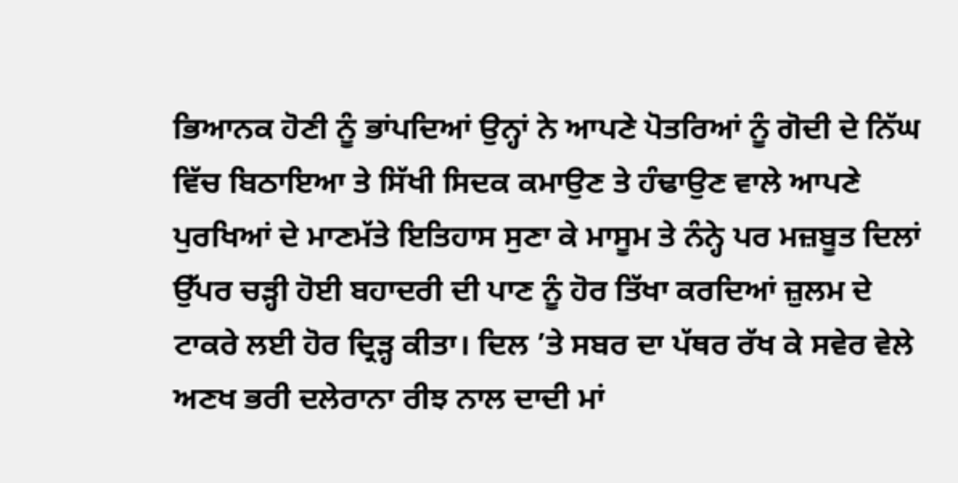ਭਿਆਨਕ ਹੋਣੀ ਨੂੰ ਭਾਂਪਦਿਆਂ ਉਨ੍ਹਾਂ ਨੇ ਆਪਣੇ ਪੋਤਰਿਆਂ ਨੂੰ ਗੋਦੀ ਦੇ ਨਿੱਘ ਵਿੱਚ ਬਿਠਾਇਆ ਤੇ ਸਿੱਖੀ ਸਿਦਕ ਕਮਾਉਣ ਤੇ ਹੰਢਾਉਣ ਵਾਲੇ ਆਪਣੇ ਪੁਰਖਿਆਂ ਦੇ ਮਾਣਮੱਤੇ ਇਤਿਹਾਸ ਸੁਣਾ ਕੇ ਮਾਸੂਮ ਤੇ ਨੰਨ੍ਹੇ ਪਰ ਮਜ਼ਬੂਤ ਦਿਲਾਂ ਉੱਪਰ ਚੜ੍ਹੀ ਹੋਈ ਬਹਾਦਰੀ ਦੀ ਪਾਣ ਨੂੰ ਹੋਰ ਤਿੱਖਾ ਕਰਦਿਆਂ ਜ਼ੁਲਮ ਦੇ ਟਾਕਰੇ ਲਈ ਹੋਰ ਦ੍ਰਿੜ੍ਹ ਕੀਤਾ। ਦਿਲ ’ਤੇ ਸਬਰ ਦਾ ਪੱਥਰ ਰੱਖ ਕੇ ਸਵੇਰ ਵੇਲੇ ਅਣਖ ਭਰੀ ਦਲੇਰਾਨਾ ਰੀਝ ਨਾਲ ਦਾਦੀ ਮਾਂ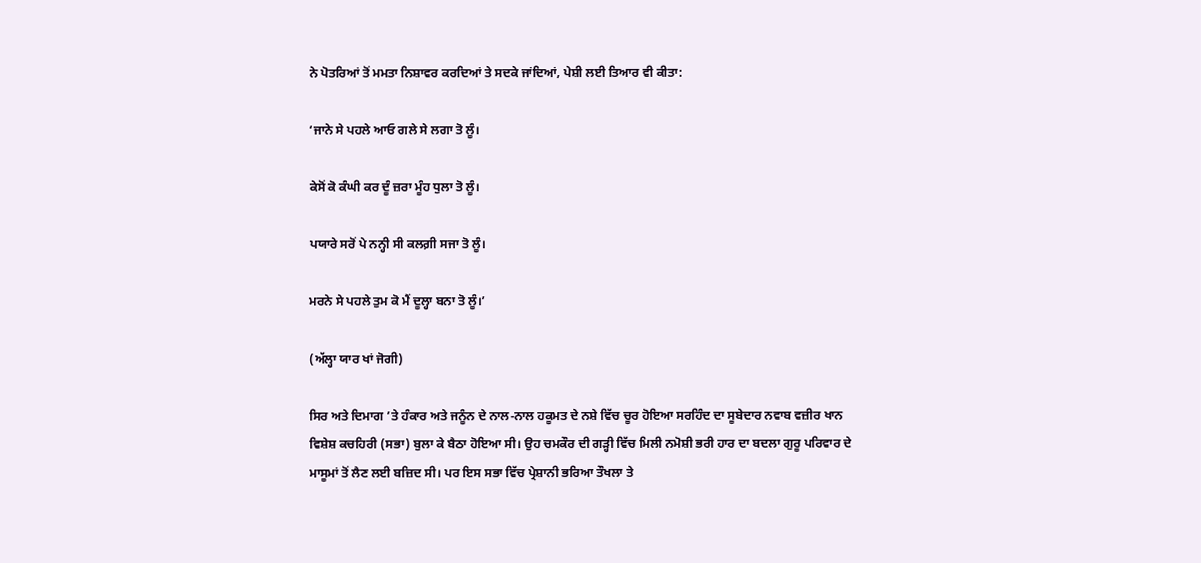ਨੇ ਪੋਤਰਿਆਂ ਤੋਂ ਮਮਤਾ ਨਿਸ਼ਾਵਰ ਕਰਦਿਆਂ ਤੇ ਸਦਕੇ ਜਾਂਦਿਆਂ, ਪੇਸ਼ੀ ਲਈ ਤਿਆਰ ਵੀ ਕੀਤਾ:

‘ਜਾਨੇ ਸੇ ਪਹਲੇ ਆਓ ਗਲੇ ਸੇ ਲਗਾ ਤੋ ਲੂੰ।

ਕੇਸੋਂ ਕੋ ਕੰਘੀ ਕਰ ਦੂੰ ਜ਼ਰਾ ਮੂੰਹ ਧੁਲਾ ਤੋ ਲੂੰ।

ਪਯਾਰੇ ਸਰੋਂ ਪੇ ਨਨ੍ਹੀ ਸੀ ਕਲਗ਼ੀ ਸਜਾ ਤੋ ਲੂੰ।

ਮਰਨੇ ਸੇ ਪਹਲੇ ਤੁਮ ਕੋ ਮੈਂ ਦੂਲ੍ਹਾ ਬਨਾ ਤੋ ਲੂੰ।’

(ਅੱਲ੍ਹਾ ਯਾਰ ਖਾਂ ਜੋਗੀ)

ਸਿਰ ਅਤੇ ਦਿਮਾਗ ’ਤੇ ਹੰਕਾਰ ਅਤੇ ਜਨੂੰਨ ਦੇ ਨਾਲ-ਨਾਲ ਹਕੂਮਤ ਦੇ ਨਸ਼ੇ ਵਿੱਚ ਚੂਰ ਹੋਇਆ ਸਰਹਿੰਦ ਦਾ ਸੂਬੇਦਾਰ ਨਵਾਬ ਵਜ਼ੀਰ ਖਾਨ ਵਿਸ਼ੇਸ਼ ਕਚਹਿਰੀ (ਸਭਾ) ਬੁਲਾ ਕੇ ਬੈਠਾ ਹੋਇਆ ਸੀ। ਉਹ ਚਮਕੌਰ ਦੀ ਗੜ੍ਹੀ ਵਿੱਚ ਮਿਲੀ ਨਮੋਸ਼ੀ ਭਰੀ ਹਾਰ ਦਾ ਬਦਲਾ ਗੁਰੂ ਪਰਿਵਾਰ ਦੇ ਮਾਸੂਮਾਂ ਤੋਂ ਲੈਣ ਲਈ ਬਜ਼ਿਦ ਸੀ। ਪਰ ਇਸ ਸਭਾ ਵਿੱਚ ਪ੍ਰੇਸ਼ਾਨੀ ਭਰਿਆ ਤੌਖਲਾ ਤੇ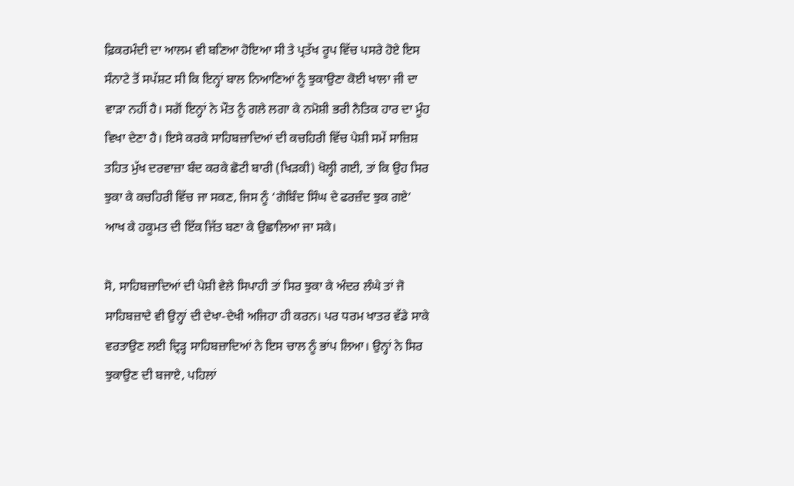ਫ਼ਿਕਰਮੰਦੀ ਦਾ ਆਲਮ ਵੀ ਬਣਿਆ ਹੋਇਆ ਸੀ ਤੇ ਪ੍ਰਤੱਖ ਰੂਪ ਵਿੱਚ ਪਸਰੇ ਹੋਏ ਇਸ ਸੰਨਾਟੇ ਤੋਂ ਸਪੱਸ਼ਟ ਸੀ ਕਿ ਇਨ੍ਹਾਂ ਬਾਲ ਨਿਆਣਿਆਂ ਨੂੰ ਝੁਕਾਉਣਾ ਕੋਈ ਖਾਲਾ ਜੀ ਦਾ ਵਾੜਾ ਨਹੀਂ ਹੈ। ਸਗੋਂ ਇਨ੍ਹਾਂ ਨੇ ਮੌਤ ਨੂੰ ਗਲੇ ਲਗਾ ਕੇ ਨਮੋਸ਼ੀ ਭਰੀ ਨੈਤਿਕ ਹਾਰ ਦਾ ਮੂੰਹ ਵਿਖਾ ਦੇਣਾ ਹੈ। ਇਸੇ ਕਰਕੇ ਸਾਹਿਬਜ਼ਾਦਿਆਂ ਦੀ ਕਚਹਿਰੀ ਵਿੱਚ ਪੇਸ਼ੀ ਸਮੇਂ ਸਾਜ਼ਿਸ਼ ਤਹਿਤ ਮੁੱਖ ਦਰਵਾਜ਼ਾ ਬੰਦ ਕਰਕੇ ਛੋਟੀ ਬਾਰੀ (ਖਿੜਕੀ) ਖੋਲ੍ਹੀ ਗਈ, ਤਾਂ ਕਿ ਉਹ ਸਿਰ ਝੁਕਾ ਕੇ ਕਚਹਿਰੀ ਵਿੱਚ ਜਾ ਸਕਣ, ਜਿਸ ਨੂੰ ‘ਗੋਬਿੰਦ ਸਿੰਘ ਦੇ ਫਰਜ਼ੰਦ ਝੁਕ ਗਏ’ ਆਖ ਕੇ ਹਕੂਮਤ ਦੀ ਇੱਕ ਜਿੱਤ ਬਣਾ ਕੇ ਉਛਾਲਿਆ ਜਾ ਸਕੇ।

ਸੋ, ਸਾਹਿਬਜ਼ਾਦਿਆਂ ਦੀ ਪੇਸ਼ੀ ਵੇਲੇ ਸਿਪਾਹੀ ਤਾਂ ਸਿਰ ਝੁਕਾ ਕੇ ਅੰਦਰ ਲੰਘੇ ਤਾਂ ਜੋ ਸਾਹਿਬਜ਼ਾਦੇ ਵੀ ਉਨ੍ਹਾਂ ਦੀ ਦੇਖਾ-ਦੇਖੀ ਅਜਿਹਾ ਹੀ ਕਰਨ। ਪਰ ਧਰਮ ਖਾਤਰ ਵੱਡੇ ਸਾਕੇ ਵਰਤਾਉਣ ਲਈ ਦ੍ਰਿੜ੍ਹ ਸਾਹਿਬਜ਼ਾਦਿਆਂ ਨੇ ਇਸ ਚਾਲ ਨੂੰ ਭਾਂਪ ਲਿਆ। ਉਨ੍ਹਾਂ ਨੇ ਸਿਰ ਝੁਕਾਉਣ ਦੀ ਬਜਾਏ, ਪਹਿਲਾਂ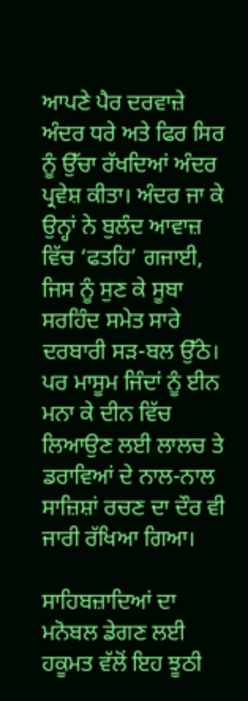ਆਪਣੇ ਪੈਰ ਦਰਵਾਜ਼ੇ ਅੰਦਰ ਧਰੇ ਅਤੇ ਫਿਰ ਸਿਰ ਨੂੰ ਉੱਚਾ ਰੱਖਦਿਆਂ ਅੰਦਰ ਪ੍ਰਵੇਸ਼ ਕੀਤਾ। ਅੰਦਰ ਜਾ ਕੇ ਉਨ੍ਹਾਂ ਨੇ ਬੁਲੰਦ ਆਵਾਜ਼ ਵਿੱਚ ‘ਫਤਹਿ’ ਗਜਾਈ, ਜਿਸ ਨੂੰ ਸੁਣ ਕੇ ਸੂਬਾ ਸਰਹਿੰਦ ਸਮੇਤ ਸਾਰੇ ਦਰਬਾਰੀ ਸੜ-ਬਲ ਉੱਠੇ। ਪਰ ਮਾਸੂਮ ਜਿੰਦਾਂ ਨੂੰ ਈਨ ਮਨਾ ਕੇ ਦੀਨ ਵਿੱਚ ਲਿਆਉਣ ਲਈ ਲਾਲਚ ਤੇ ਡਰਾਵਿਆਂ ਦੇ ਨਾਲ-ਨਾਲ ਸਾਜ਼ਿਸ਼ਾਂ ਰਚਣ ਦਾ ਦੌਰ ਵੀ ਜਾਰੀ ਰੱਖਿਆ ਗਿਆ।

ਸਾਹਿਬਜ਼ਾਦਿਆਂ ਦਾ ਮਨੋਬਲ ਡੇਗਣ ਲਈ ਹਕੂਮਤ ਵੱਲੋਂ ਇਹ ਝੂਠੀ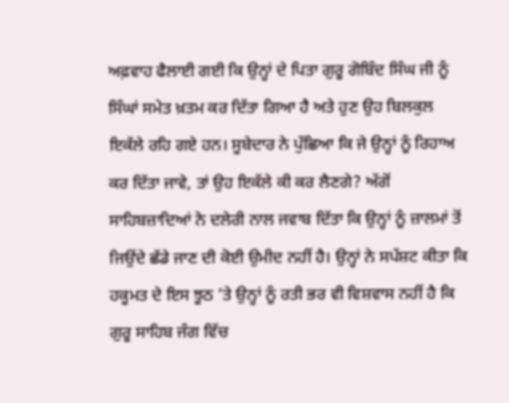ਅਫ਼ਵਾਹ ਫੈਲਾਈ ਗਈ ਕਿ ਉਨ੍ਹਾਂ ਦੇ ਪਿਤਾ ਗੁਰੂ ਗੋਬਿੰਦ ਸਿੰਘ ਜੀ ਨੂੰ ਸਿੰਘਾਂ ਸਮੇਤ ਖ਼ਤਮ ਕਰ ਦਿੱਤਾ ਗਿਆ ਹੈ ਅਤੇ ਹੁਣ ਉਹ ਬਿਲਕੁਲ ਇਕੱਲੇ ਰਹਿ ਗਏ ਹਨ। ਸੂਬੇਦਾਰ ਨੇ ਪੁੱਛਿਆ ਕਿ ਜੇ ਉਨ੍ਹਾਂ ਨੂੰ ਰਿਹਾਅ ਕਰ ਦਿੱਤਾ ਜਾਵੇ, ਤਾਂ ਉਹ ਇਕੱਲੇ ਕੀ ਕਰ ਲੈਣਗੇ? ਅੱਗੋਂ ਸਾਹਿਬਜ਼ਾਦਿਆਂ ਨੇ ਦਲੇਰੀ ਨਾਲ ਜਵਾਬ ਦਿੱਤਾ ਕਿ ਉਨ੍ਹਾਂ ਨੂੰ ਜ਼ਾਲਮਾਂ ਤੋਂ ਜਿਉਂਦੇ ਛੱਡੇ ਜਾਣ ਦੀ ਕੋਈ ਉਮੀਦ ਨਹੀਂ ਹੈ। ਉਨ੍ਹਾਂ ਨੇ ਸਪੱਸ਼ਟ ਕੀਤਾ ਕਿ ਹਕੂਮਤ ਦੇ ਇਸ ਝੂਠ ’ਤੇ ਉਨ੍ਹਾਂ ਨੂੰ ਰਤੀ ਭਰ ਵੀ ਵਿਸ਼ਵਾਸ ਨਹੀਂ ਹੈ ਕਿ ਗੁਰੂ ਸਾਹਿਬ ਜੰਗ ਵਿੱਚ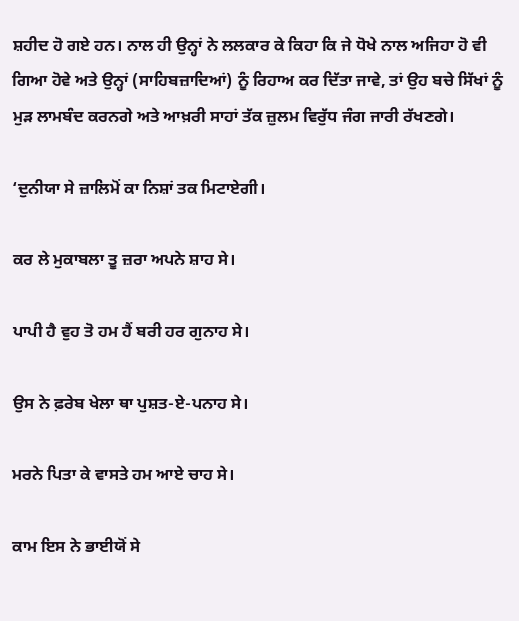ਸ਼ਹੀਦ ਹੋ ਗਏ ਹਨ। ਨਾਲ ਹੀ ਉਨ੍ਹਾਂ ਨੇ ਲਲਕਾਰ ਕੇ ਕਿਹਾ ਕਿ ਜੇ ਧੋਖੇ ਨਾਲ ਅਜਿਹਾ ਹੋ ਵੀ ਗਿਆ ਹੋਵੇ ਅਤੇ ਉਨ੍ਹਾਂ (ਸਾਹਿਬਜ਼ਾਦਿਆਂ) ਨੂੰ ਰਿਹਾਅ ਕਰ ਦਿੱਤਾ ਜਾਵੇ, ਤਾਂ ਉਹ ਬਚੇ ਸਿੱਖਾਂ ਨੂੰ ਮੁੜ ਲਾਮਬੰਦ ਕਰਨਗੇ ਅਤੇ ਆਖ਼ਰੀ ਸਾਹਾਂ ਤੱਕ ਜ਼ੁਲਮ ਵਿਰੁੱਧ ਜੰਗ ਜਾਰੀ ਰੱਖਣਗੇ।

‘ਦੁਨੀਯਾ ਸੇ ਜ਼ਾਲਿਮੋਂ ਕਾ ਨਿਸ਼ਾਂ ਤਕ ਮਿਟਾਏਗੀ।

ਕਰ ਲੇ ਮੁਕਾਬਲਾ ਤੂ ਜ਼ਰਾ ਅਪਨੇ ਸ਼ਾਹ ਸੇ।

ਪਾਪੀ ਹੈ ਵੁਹ ਤੋ ਹਮ ਹੈਂ ਬਰੀ ਹਰ ਗੁਨਾਹ ਸੇ।

ਉਸ ਨੇ ਫ਼ਰੇਬ ਖੇਲਾ ਥਾ ਪੁਸ਼ਤ-ਏ-ਪਨਾਹ ਸੇ।

ਮਰਨੇ ਪਿਤਾ ਕੇ ਵਾਸਤੇ ਹਮ ਆਏ ਚਾਹ ਸੇ।

ਕਾਮ ਇਸ ਨੇ ਭਾਈਯੋਂ ਸੇ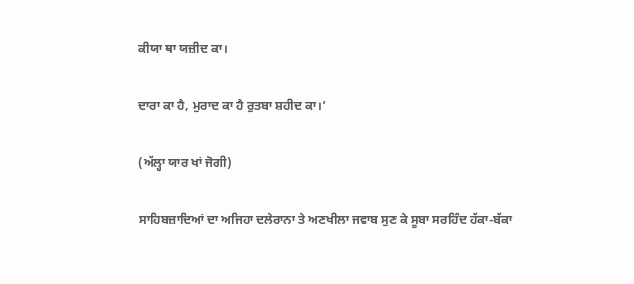ਕੀਯਾ ਥਾ ਯਜ਼ੀਦ ਕਾ।

ਦਾਰਾ ਕਾ ਹੈ, ਮੁਰਾਦ ਕਾ ਹੈ ਰੁਤਬਾ ਸ਼ਹੀਦ ਕਾ।’

(ਅੱਲ੍ਹਾ ਯਾਰ ਖਾਂ ਜੋਗੀ)

ਸਾਹਿਬਜ਼ਾਦਿਆਂ ਦਾ ਅਜਿਹਾ ਦਲੇਰਾਨਾ ਤੇ ਅਣਖੀਲਾ ਜਵਾਬ ਸੁਣ ਕੇ ਸੂਬਾ ਸਰਹਿੰਦ ਹੱਕਾ-ਬੱਕਾ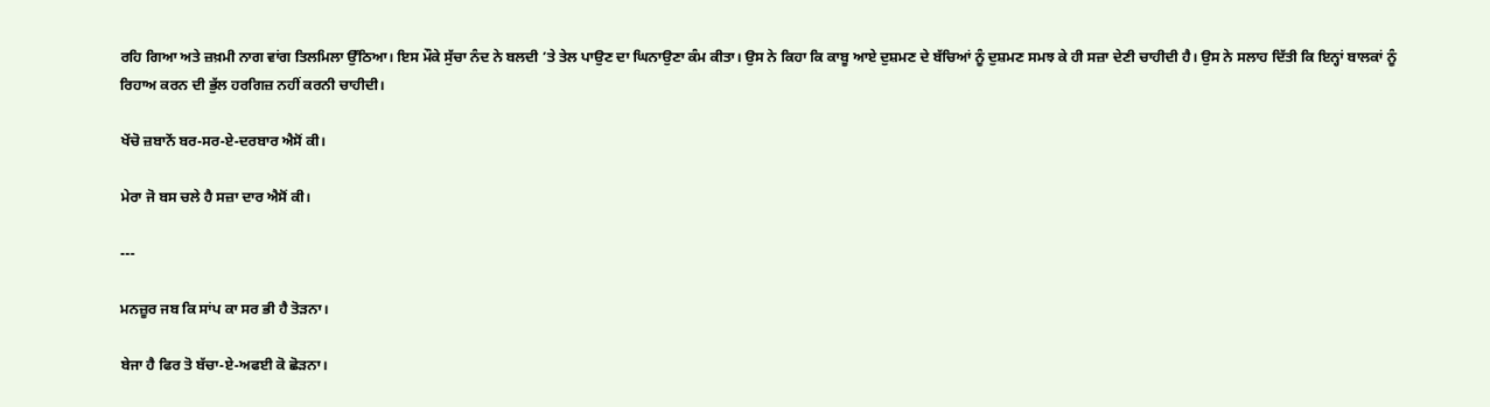ਰਹਿ ਗਿਆ ਅਤੇ ਜ਼ਖ਼ਮੀ ਨਾਗ ਵਾਂਗ ਤਿਲਮਿਲਾ ਉੱਠਿਆ। ਇਸ ਮੌਕੇ ਸੁੱਚਾ ਨੰਦ ਨੇ ਬਲਦੀ ’ਤੇ ਤੇਲ ਪਾਉਣ ਦਾ ਘਿਨਾਉਣਾ ਕੰਮ ਕੀਤਾ। ਉਸ ਨੇ ਕਿਹਾ ਕਿ ਕਾਬੂ ਆਏ ਦੁਸ਼ਮਣ ਦੇ ਬੱਚਿਆਂ ਨੂੰ ਦੁਸ਼ਮਣ ਸਮਝ ਕੇ ਹੀ ਸਜ਼ਾ ਦੇਣੀ ਚਾਹੀਦੀ ਹੈ। ਉਸ ਨੇ ਸਲਾਹ ਦਿੱਤੀ ਕਿ ਇਨ੍ਹਾਂ ਬਾਲਕਾਂ ਨੂੰ ਰਿਹਾਅ ਕਰਨ ਦੀ ਭੁੱਲ ਹਰਗਿਜ਼ ਨਹੀਂ ਕਰਨੀ ਚਾਹੀਦੀ।

ਖੇਂਚੋ ਜ਼ਬਾਨੇਂ ਬਰ-ਸਰ-ਏ-ਦਰਬਾਰ ਐਸੋਂ ਕੀ।

ਮੇਰਾ ਜੋ ਬਸ ਚਲੇ ਹੈ ਸਜ਼ਾ ਦਾਰ ਐਸੋਂ ਕੀ।

---

ਮਨਜ਼ੂਰ ਜਬ ਕਿ ਸਾਂਪ ਕਾ ਸਰ ਭੀ ਹੈ ਤੋੜਨਾ।

ਬੇਜਾ ਹੈ ਫਿਰ ਤੋ ਬੱਚਾ-ਏ-ਅਫਈ ਕੋ ਛੋੜਨਾ।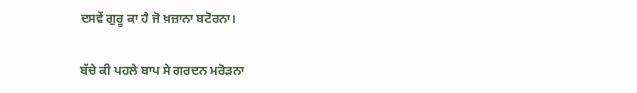ਦਸਵੇਂ ਗੁਰੂ ਕਾ ਹੈ ਜੋ ਖ਼ਜ਼ਾਨਾ ਬਟੋਰਨਾ।

ਬੱਚੇ ਕੀ ਪਹਲੇ ਬਾਪ ਸੇ ਗਰਦਨ ਮਰੋੜਨਾ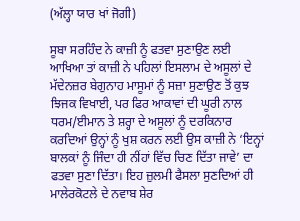(ਅੱਲ੍ਹਾ ਯਾਰ ਖਾਂ ਜੋਗੀ)

ਸੂਬਾ ਸਰਹਿੰਦ ਨੇ ਕਾਜ਼ੀ ਨੂੰ ਫਤਵਾ ਸੁਣਾਉਣ ਲਈ ਆਖਿਆ ਤਾਂ ਕਾਜ਼ੀ ਨੇ ਪਹਿਲਾਂ ਇਸਲਾਮ ਦੇ ਅਸੂਲਾਂ ਦੇ ਮੱਦੇਨਜ਼ਰ ਬੇਗੁਨਾਹ ਮਾਸੂਮਾਂ ਨੂੰ ਸਜ਼ਾ ਸੁਣਾਉਣ ਤੋਂ ਕੁਝ ਝਿਜਕ ਵਿਖਾਈ, ਪਰ ਫਿਰ ਆਕਾਵਾਂ ਦੀ ਘੂਰੀ ਨਾਲ ਧਰਮ/ਈਮਾਨ ਤੇ ਸ਼ਰ੍ਹਾ ਦੇ ਅਸੂਲਾਂ ਨੂੰ ਦਰਕਿਨਾਰ ਕਰਦਿਆਂ ਉਨ੍ਹਾਂ ਨੂੰ ਖੁਸ਼ ਕਰਨ ਲਈ ਉਸ ਕਾਜ਼ੀ ਨੇ ‘ਇਨ੍ਹਾਂ ਬਾਲਕਾਂ ਨੂੰ ਜਿੰਦਾ ਹੀ ਨੀਂਹਾਂ ਵਿੱਚ ਚਿਣ ਦਿੱਤਾ ਜਾਵੇ’ ਦਾ ਫਤਵਾ ਸੁਣਾ ਦਿੱਤਾ। ਇਹ ਜ਼ੁਲਮੀ ਫੈਸਲਾ ਸੁਣਦਿਆਂ ਹੀ ਮਾਲੇਰਕੋਟਲੇ ਦੇ ਨਵਾਬ ਸ਼ੇਰ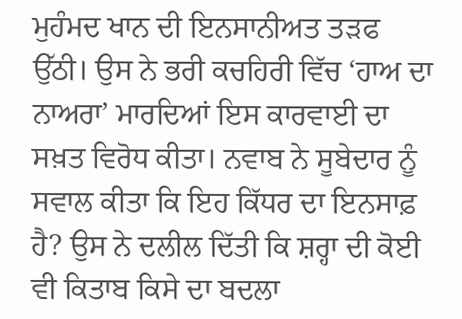ਮੁਹੰਮਦ ਖਾਨ ਦੀ ਇਨਸਾਨੀਅਤ ਤੜਫ ਉੱਠੀ। ਉਸ ਨੇ ਭਰੀ ਕਚਹਿਰੀ ਵਿੱਚ ‘ਹਾਅ ਦਾ ਨਾਅਰਾ’ ਮਾਰਦਿਆਂ ਇਸ ਕਾਰਵਾਈ ਦਾ ਸਖ਼ਤ ਵਿਰੋਧ ਕੀਤਾ। ਨਵਾਬ ਨੇ ਸੂਬੇਦਾਰ ਨੂੰ ਸਵਾਲ ਕੀਤਾ ਕਿ ਇਹ ਕਿੱਧਰ ਦਾ ਇਨਸਾਫ਼ ਹੈ? ਉਸ ਨੇ ਦਲੀਲ ਦਿੱਤੀ ਕਿ ਸ਼ਰ੍ਹਾ ਦੀ ਕੋਈ ਵੀ ਕਿਤਾਬ ਕਿਸੇ ਦਾ ਬਦਲਾ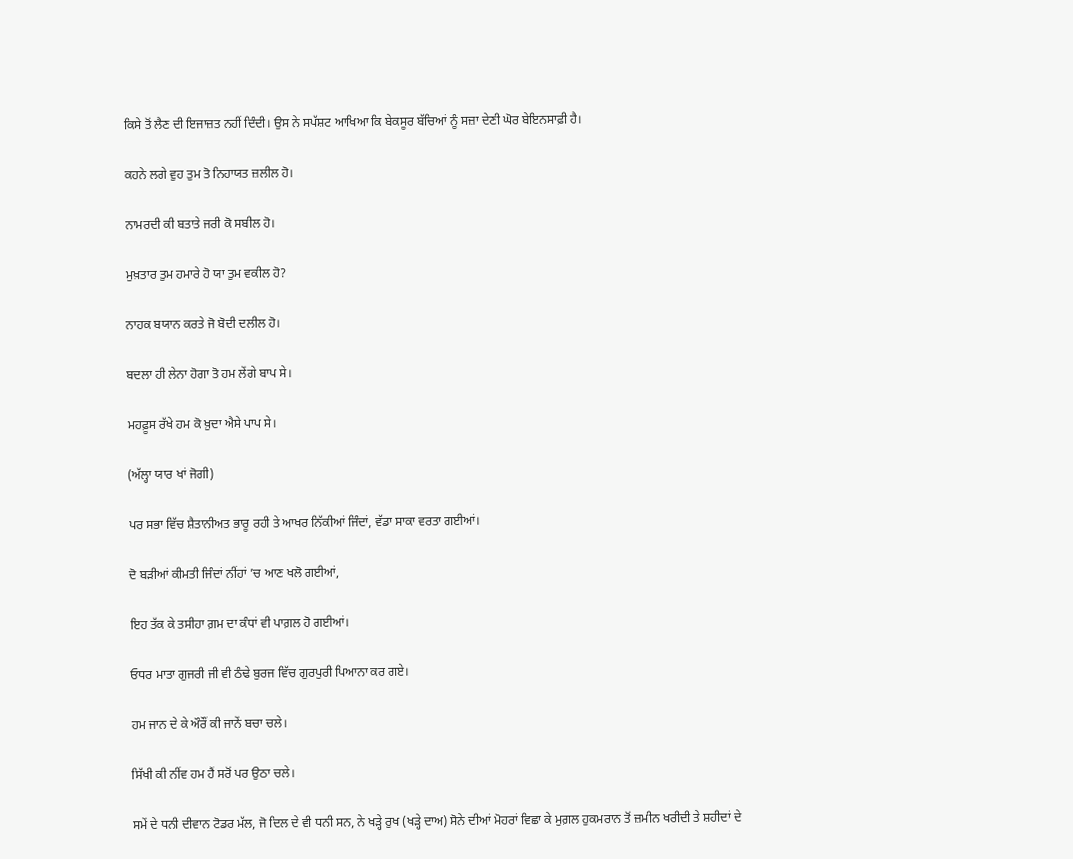ਕਿਸੇ ਤੋਂ ਲੈਣ ਦੀ ਇਜਾਜ਼ਤ ਨਹੀਂ ਦਿੰਦੀ। ਉਸ ਨੇ ਸਪੱਸ਼ਟ ਆਖਿਆ ਕਿ ਬੇਕਸੂਰ ਬੱਚਿਆਂ ਨੂੰ ਸਜ਼ਾ ਦੇਣੀ ਘੋਰ ਬੇਇਨਸਾਫ਼ੀ ਹੈ।

ਕਹਨੇ ਲਗੇ ਵੁਹ ਤੁਮ ਤੋ ਨਿਹਾਯਤ ਜ਼ਲੀਲ ਹੋ।

ਨਾਮਰਦੀ ਕੀ ਬਤਾਤੇ ਜਰੀ ਕੋ ਸਬੀਲ ਹੋ।

ਮੁਖ਼ਤਾਰ ਤੁਮ ਹਮਾਰੇ ਹੋ ਯਾ ਤੁਮ ਵਕੀਲ ਹੋ?

ਨਾਹਕ ਬਯਾਨ ਕਰਤੇ ਜੋ ਬੋਦੀ ਦਲੀਲ ਹੋ।

ਬਦਲਾ ਹੀ ਲੇਨਾ ਹੋਗਾ ਤੋ ਹਮ ਲੇਂਗੇ ਬਾਪ ਸੇ।

ਮਹਫ਼ੂਸ ਰੱਖੇ ਹਮ ਕੋ ਖ਼ੁਦਾ ਐਸੇ ਪਾਪ ਸੇ।

(ਅੱਲ੍ਹਾ ਯਾਰ ਖਾਂ ਜੋਗੀ)

ਪਰ ਸਭਾ ਵਿੱਚ ਸ਼ੈਤਾਨੀਅਤ ਭਾਰੂ ਰਹੀ ਤੇ ਆਖਰ ਨਿੱਕੀਆਂ ਜਿੰਦਾਂ, ਵੱਡਾ ਸਾਕਾ ਵਰਤਾ ਗਈਆਂ।

ਦੋ ਬੜੀਆਂ ਕੀਮਤੀ ਜਿੰਦਾਂ ਨੀਂਹਾਂ ’ਚ ਆਣ ਖਲੋ ਗਈਆਂ,

ਇਹ ਤੱਕ ਕੇ ਤਸੀਹਾ ਗ਼ਮ ਦਾ ਕੰਧਾਂ ਵੀ ਪਾਗ਼ਲ ਹੋ ਗਈਆਂ।

ਓਧਰ ਮਾਤਾ ਗੁਜਰੀ ਜੀ ਵੀ ਠੰਢੇ ਬੁਰਜ ਵਿੱਚ ਗੁਰਪੁਰੀ ਪਿਆਨਾ ਕਰ ਗਏ।

ਹਮ ਜਾਨ ਦੇ ਕੇ ਔਰੌਂ ਕੀ ਜਾਨੇਂ ਬਚਾ ਚਲੇ।

ਸਿੱਖੀ ਕੀ ਨੀਂਵ ਹਮ ਹੈਂ ਸਰੋਂ ਪਰ ਉਠਾ ਚਲੇ।

ਸਮੇਂ ਦੇ ਧਨੀ ਦੀਵਾਨ ਟੋਡਰ ਮੱਲ, ਜੋ ਦਿਲ ਦੇ ਵੀ ਧਨੀ ਸਨ, ਨੇ ਖੜ੍ਹੇ ਰੁਖ (ਖੜ੍ਹੇ ਦਾਅ) ਸੋਨੇ ਦੀਆਂ ਮੋਹਰਾਂ ਵਿਛਾ ਕੇ ਮੁਗ਼ਲ ਹੁਕਮਰਾਨ ਤੋਂ ਜ਼ਮੀਨ ਖਰੀਦੀ ਤੇ ਸ਼ਹੀਦਾਂ ਦੇ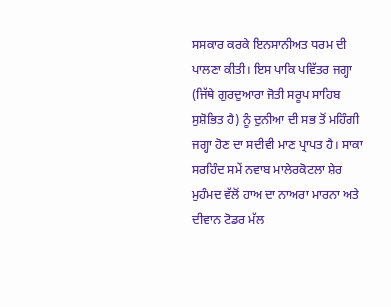ਸਸਕਾਰ ਕਰਕੇ ਇਨਸਾਨੀਅਤ ਧਰਮ ਦੀ ਪਾਲਣਾ ਕੀਤੀ। ਇਸ ਪਾਕਿ ਪਵਿੱਤਰ ਜਗ੍ਹਾ (ਜਿੱਥੇ ਗੁਰਦੁਆਰਾ ਜੋਤੀ ਸਰੂਪ ਸਾਹਿਬ ਸੁਸ਼ੋਭਿਤ ਹੈ) ਨੂੰ ਦੁਨੀਆ ਦੀ ਸਭ ਤੋਂ ਮਹਿੰਗੀ ਜਗ੍ਹਾ ਹੋਣ ਦਾ ਸਦੀਵੀ ਮਾਣ ਪ੍ਰਾਪਤ ਹੈ। ਸਾਕਾ ਸਰਹਿੰਦ ਸਮੇਂ ਨਵਾਬ ਮਾਲੇਰਕੋਟਲਾ ਸ਼ੇਰ ਮੁਹੰਮਦ ਵੱਲੋਂ ਹਾਅ ਦਾ ਨਾਅਰਾ ਮਾਰਨਾ ਅਤੇ ਦੀਵਾਨ ਟੋਡਰ ਮੱਲ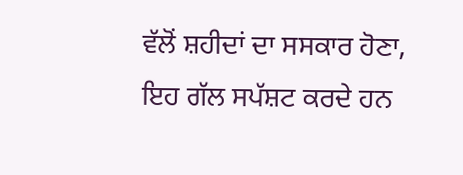ਵੱਲੋਂ ਸ਼ਹੀਦਾਂ ਦਾ ਸਸਕਾਰ ਹੋਣਾ, ਇਹ ਗੱਲ ਸਪੱਸ਼ਟ ਕਰਦੇ ਹਨ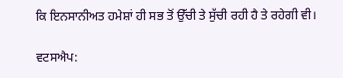ਕਿ ਇਨਸਾਨੀਅਤ ਹਮੇਸ਼ਾਂ ਹੀ ਸਭ ਤੋਂ ਉੱਚੀ ਤੇ ਸੁੱਚੀ ਰਹੀ ਹੈ ਤੇ ਰਹੇਗੀ ਵੀ।

ਵਟਸਐਪ: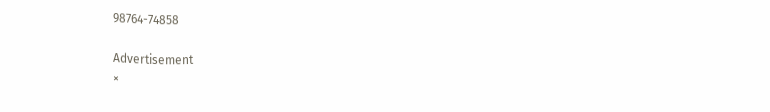98764-74858

Advertisement
×